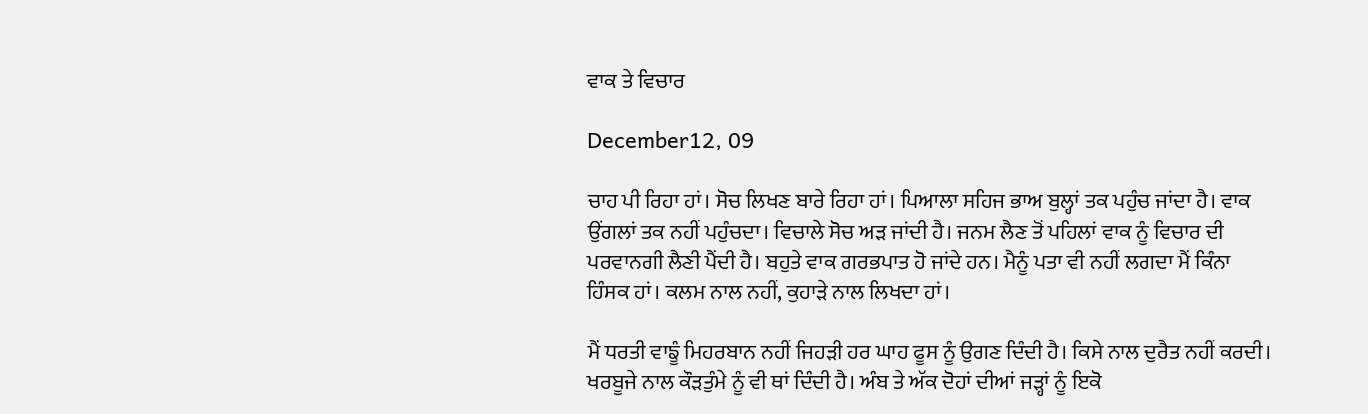ਵਾਕ ਤੇ ਵਿਚਾਰ

December12, 09

ਚਾਹ ਪੀ ਰਿਹਾ ਹਾਂ। ਸੋਚ ਲਿਖਣ ਬਾਰੇ ਰਿਹਾ ਹਾਂ। ਪਿਆਲਾ ਸਹਿਜ ਭਾਅ ਬੁਲ੍ਹਾਂ ਤਕ ਪਹੁੰਚ ਜਾਂਦਾ ਹੈ। ਵਾਕ ਉਂਗਲਾਂ ਤਕ ਨਹੀਂ ਪਹੁੰਚਦਾ। ਵਿਚਾਲੇ ਸੋਚ ਅੜ ਜਾਂਦੀ ਹੈ। ਜਨਮ ਲੈਣ ਤੋਂ ਪਹਿਲਾਂ ਵਾਕ ਨੂੰ ਵਿਚਾਰ ਦੀ ਪਰਵਾਨਗੀ ਲੈਣੀ ਪੈਂਦੀ ਹੈ। ਬਹੁਤੇ ਵਾਕ ਗਰਭਪਾਤ ਹੋ ਜਾਂਦੇ ਹਨ। ਮੈਨੂੰ ਪਤਾ ਵੀ ਨਹੀਂ ਲਗਦਾ ਮੈਂ ਕਿੰਨਾ ਹਿੰਸਕ ਹਾਂ। ਕਲਮ ਨਾਲ ਨਹੀਂ, ਕੁਹਾੜੇ ਨਾਲ ਲਿਖਦਾ ਹਾਂ।

ਮੈਂ ਧਰਤੀ ਵਾਙੂੰ ਮਿਹਰਬਾਨ ਨਹੀਂ ਜਿਹੜੀ ਹਰ ਘਾਹ ਫੂਸ ਨੂੰ ਉਗਣ ਦਿੰਦੀ ਹੈ। ਕਿਸੇ ਨਾਲ ਦੁਰੈਤ ਨਹੀਂ ਕਰਦੀ। ਖਰਬੂਜੇ ਨਾਲ ਕੌੜਤੁੰਮੇ ਨੂੰ ਵੀ ਥਾਂ ਦਿੰਦੀ ਹੈ। ਅੰਬ ਤੇ ਅੱਕ ਦੋਹਾਂ ਦੀਆਂ ਜੜ੍ਹਾਂ ਨੂੰ ਇਕੋ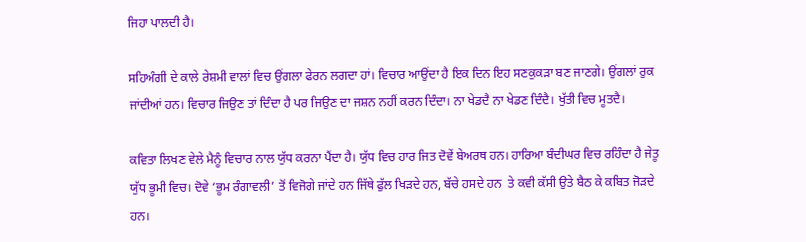ਜਿਹਾ ਪਾਲਦੀ ਹੈ।

ਸਹਿਅੰਗੀ ਦੇ ਕਾਲੇ ਰੇਸ਼ਮੀ ਵਾਲਾਂ ਵਿਚ ਉਂਗਲਾ ਫੇਰਨ ਲਗਦਾ ਹਾਂ। ਵਿਚਾਰ ਆਉਂਦਾ ਹੈ ਇਕ ਦਿਨ ਇਹ ਸਣਕੁਕੜਾ ਬਣ ਜਾਣਗੇ। ਉਂਗਲਾਂ ਰੁਕ ਜਾਂਦੀਆਂ ਹਨ। ਵਿਚਾਰ ਜਿਉਣ ਤਾਂ ਦਿੰਦਾ ਹੈ ਪਰ ਜਿਉਣ ਦਾ ਜਸ਼ਨ ਨਹੀਂ ਕਰਨ ਦਿੰਦਾ। ਨਾ ਖੇਡਦੈ ਨਾ ਖੇਡਣ ਦਿੰਦੈ। ਖੁੱਤੀ ਵਿਚ ਮੂਤਦੈ।

ਕਵਿਤਾ ਲਿਖਣ ਵੇਲੇ ਮੈਨੂੰ ਵਿਚਾਰ ਨਾਲ ਯੁੱਧ ਕਰਨਾ ਪੈਂਦਾ ਹੈ। ਯੁੱਧ ਵਿਚ ਹਾਰ ਜਿਤ ਦੋਵੇਂ ਬੇਅਰਥ ਹਨ। ਹਾਰਿਆ ਬੰਦੀਘਰ ਵਿਚ ਰਹਿੰਦਾ ਹੈ ਜੇਤੂ ਯੁੱਧ ਭੂਮੀ ਵਿਚ। ਦੋਵੇ ‘ਭੂਮ ਰੰਗਾਵਲੀ’ ਤੋਂ ਵਿਜੋਗੇ ਜਾਂਦੇ ਹਨ ਜਿੱਥੇ ਫੁੱਲ ਖਿੜਦੇ ਹਨ, ਬੱਚੇ ਹਸਦੇ ਹਨ  ਤੇ ਕਵੀ ਕੱਸੀ ਉਤੇ ਬੈਠ ਕੇ ਕਬਿਤ ਜੋੜਦੇ ਹਨ।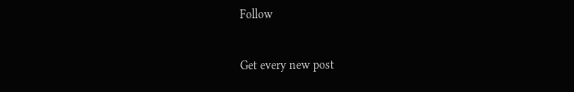Follow

Get every new post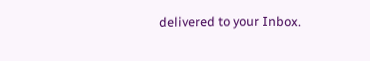delivered to your Inbox.